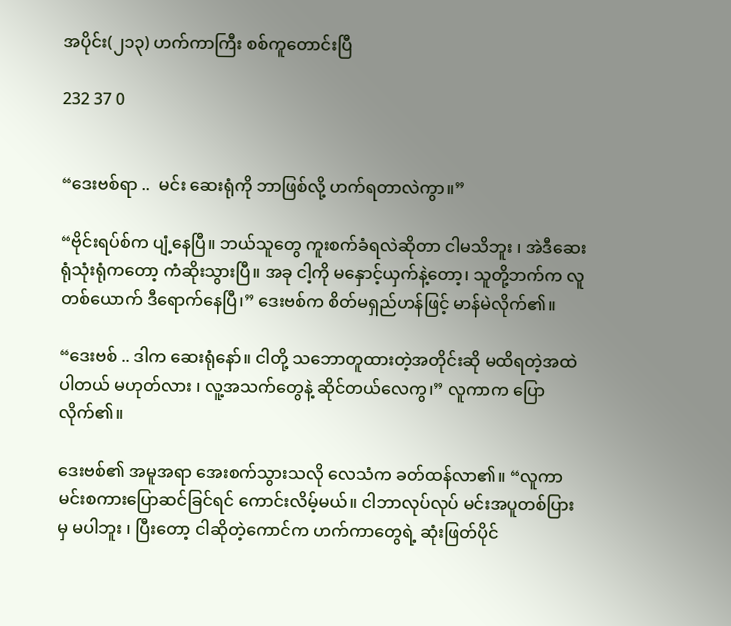အပိုင်း(၂၁၃) ဟက်ကာကြီး စစ်ကူတောင်းပြီ

232 37 0


“ဒေးဗစ်ရာ ..  မင်း ဆေးရုံကို ဘာဖြစ်လို့ ဟက်ရတာလဲကွာ။”

“ဗိုင်းရပ်စ်က ပျံ့နေပြီ။ ဘယ်သူတွေ ကူးစက်ခံရလဲဆိုတာ ငါမသိဘူး ၊ အဲဒီဆေးရုံသုံးရုံကတော့ ကံဆိုးသွားပြီ။ အခု ငါ့ကို မနှောင့်ယှက်နဲ့တော့၊ သူတို့ဘက်က လူတစ်ယောက် ဒီရောက်နေပြီ၊” ဒေးဗစ်က စိတ်မရှည်ဟန်ဖြင့် မာန်မဲလိုက်၏။

“ဒေးဗစ် .. ဒါက ဆေးရုံနော်။ ငါတို့ သဘောတူထားတဲ့အတိုင်းဆို မထိရတဲ့အထဲ ပါတယ် မဟုတ်လား ၊ လူ့အသက်တွေနဲ့ ဆိုင်တယ်လေကွ၊” လူကာက ပြောလိုက်၏။

ဒေးဗစ်၏ အမူအရာ အေးစက်သွားသလို လေသံက ခတ်ထန်လာ၏။ “လူကာ မင်းစကားပြောဆင်ခြင်ရင် ကောင်းလိမ့်မယ်။ ငါဘာလုပ်လုပ် မင်းအပူတစ်ပြားမှ မပါဘူး ၊ ပြီးတော့ ငါဆိုတဲ့ကောင်က ဟက်ကာတွေရဲ့ ဆုံးဖြတ်ပိုင်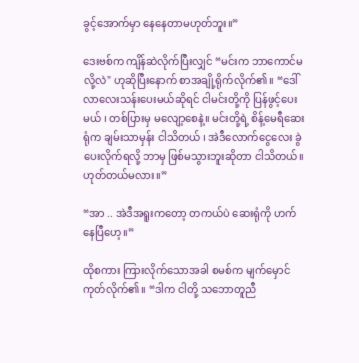ခွင့်အောက်မှာ နေနေတာမဟုတ်ဘူး။”

ဒေးဗစ်က ကျိန်ဆဲလိုက်ပြီးလျှင် “မင်းက ဘာကောင်မလို့လဲ" ဟုဆိုပြီးနောက် စာအချို့ရိုက်လိုက်၏။ “ဒေါ်လာလေးသန်းပေးမယ်ဆိုရင် ငါမင်းတို့ကို ပြန်ဖွင့်ပေးမယ် ၊ တစ်ပြားမှ မလျော့စေနဲ့။ မင်းတို့ရဲ့ စိန့်မေရီဆေးရုံက ချမ်းသာမှန်း ငါသိတယ် ၊ အဲဒီလောက်ငွေလေး ခွဲပေးလိုက်ရလို့ ဘာမှ ဖြစ်မသွားဘူးဆိုတာ ငါသိတယ်။ ဟုတ်တယ်မလား။”

“အာ .. အဲဒီအရူးကတော့ တကယ်ပဲ ဆေးရုံကို ဟက်နေပြီဟေ့။”

ထိုစကား ကြားလိုက်သောအခါ စမစ်က မျက်မှောင်ကုတ်လိုက်၏။ “ဒါက ငါတို့ သဘောတူညီ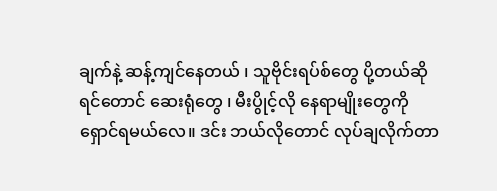ချက်နဲ့ ဆန့်ကျင်နေတယ် ၊ သူဗိုင်းရပ်စ်တွေ ပို့တယ်ဆိုရင်တောင် ဆေးရုံတွေ ၊ မီးပွိုင့်လို နေရာမျိုးတွေကို ရှောင်ရမယ်လေ။ ဒင်း ဘယ်လိုတောင် လုပ်ချလိုက်တာ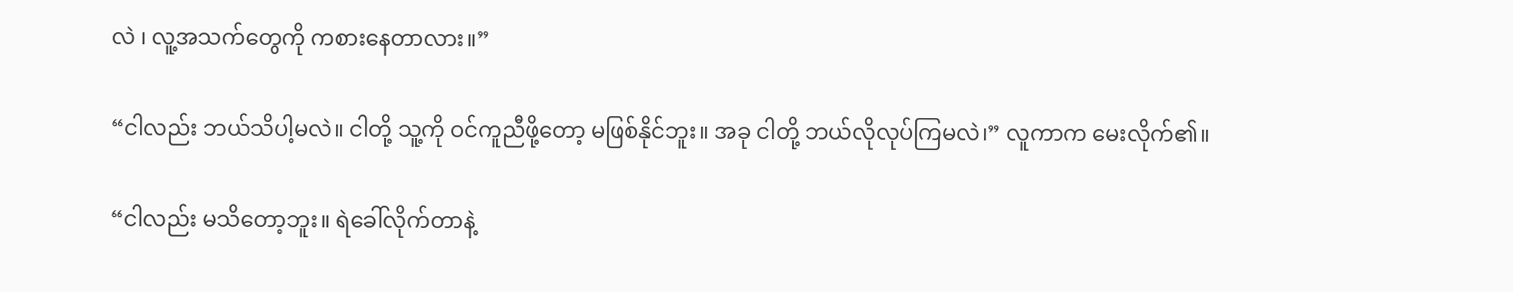လဲ ၊ လူ့အသက်တွေကို ကစားနေတာလား။”

“ငါလည်း ဘယ်သိပါ့မလဲ။ ငါတို့ သူ့ကို ဝင်ကူညီဖို့တော့ မဖြစ်နိုင်ဘူး။ အခု ငါတို့ ဘယ်လိုလုပ်ကြမလဲ၊” လူကာက မေးလိုက်၏။

“ငါလည်း မသိတော့ဘူး။ ရဲခေါ်လိုက်တာနဲ့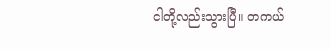ငါတို့လည်းသွားပြီ။ တကယ်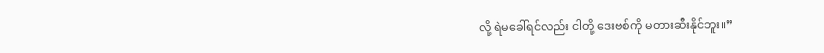လို့ ရဲမခေါ်ရင်လည်း ငါတို့ ဒေးဗစ်ကို မတားဆီးနိုင်ဘူး။”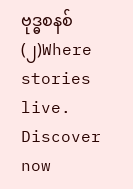ဗုဒ္ဓစနစ်(၂)Where stories live. Discover now